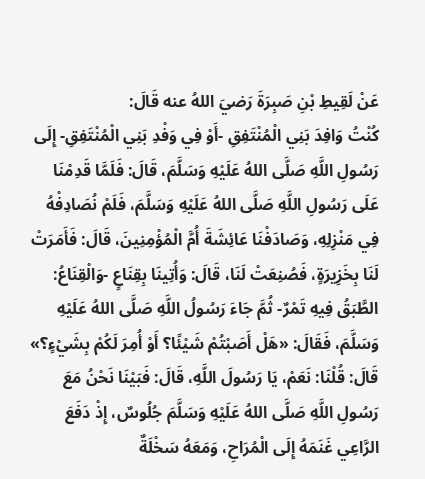عَنْ لَقِيطِ بْنِ صَبِرَةَ رَضيَ اللهُ عنه قَالَ:
كُنْتُ وَافِدَ بَنِي الْمُنْتَفِقِ -أَوْ فِي وَفْدِ بَنِي الْمُنْتَفِقِ- إِلَى رَسُولِ اللَّهِ صَلَّى اللهُ عَلَيْهِ وَسَلَّمَ، قَالَ: فَلَمَّا قَدِمْنَا عَلَى رَسُولِ اللَّهِ صَلَّى اللهُ عَلَيْهِ وَسَلَّمَ، فَلَمْ نُصَادِفْهُ فِي مَنْزِلِهِ، وَصَادَفْنَا عَائِشَةَ أُمَّ الْمُؤْمِنِينَ، قَالَ: فَأَمَرَتْ لَنَا بِخَزِيرَةٍ، فَصُنِعَتْ لَنَا، قَالَ: وَأُتِينَا بِقِنَاعٍ -وَالْقِنَاعُ: الطَّبَقُ فِيهِ تَمْرٌ- ثُمَّ جَاءَ رَسُولُ اللَّهِ صَلَّى اللهُ عَلَيْهِ وَسَلَّمَ، فَقَالَ: «هَلْ أَصَبْتُمْ شَيْئًا؟ أَوْ أُمِرَ لَكُمْ بِشَيْءٍ؟» قَالَ: قُلْنَا: نَعَمْ، يَا رَسُولَ اللَّهِ، قَالَ: فَبَيْنَا نَحْنُ مَعَ رَسُولِ اللَّهِ صَلَّى اللهُ عَلَيْهِ وَسَلَّمَ جُلُوسٌ، إِذْ دَفَعَ الرَّاعِي غَنَمَهُ إِلَى الْمُرَاحِ، وَمَعَهُ سَخْلَةٌ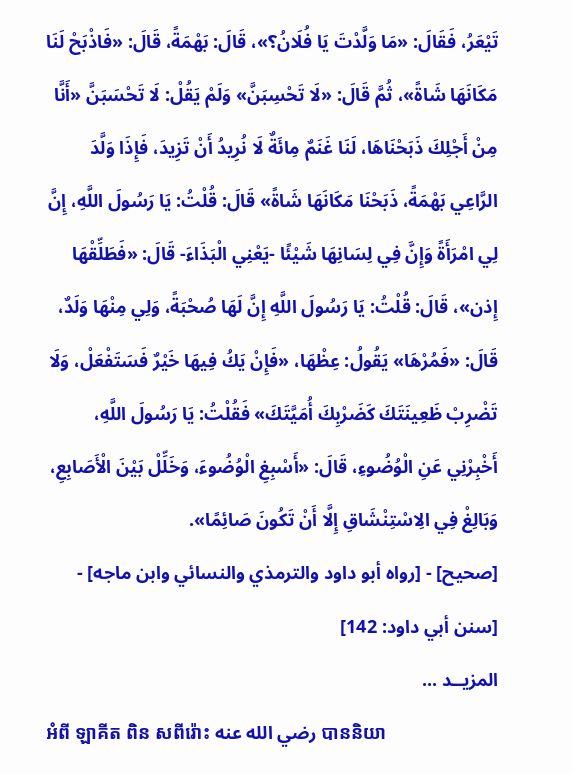تَيْعَرُ، فَقَالَ: «مَا وَلَّدْتَ يَا فُلَانُ؟»، قَالَ: بَهْمَةً، قَالَ: «فَاذْبَحْ لَنَا مَكَانَهَا شَاةً»، ثُمَّ قَالَ: «لَا تَحْسِبَنَّ» وَلَمْ يَقُلْ: لَا تَحْسَبَنَّ «أَنَّا مِنْ أَجْلِكَ ذَبَحْنَاهَا، لَنَا غَنَمٌ مِائَةٌ لَا نُرِيدُ أَنْ تَزِيدَ، فَإِذَا وَلَّدَ الرَّاعِي بَهْمَةً، ذَبَحْنَا مَكَانَهَا شَاةً» قَالَ: قُلْتُ: يَا رَسُولَ اللَّهِ، إِنَّ لِي امْرَأَةً وَإِنَّ فِي لِسَانِهَا شَيْئًا -يَعْنِي الْبَذَاءَ- قَالَ: «فَطَلِّقْهَا إِذن»، قَالَ: قُلْتُ: يَا رَسُولَ اللَّهِ إِنَّ لَهَا صُحْبَةً، وَلِي مِنْهَا وَلَدٌ، قَالَ: «فَمُرْهَا» يَقُولُ: عِظْهَا، «فَإِنْ يَكُ فِيهَا خَيْرٌ فَسَتَفْعَلْ، وَلَا تَضْرِبْ ظَعِينَتَكَ كَضَرْبِكَ أُمَيَّتَكَ» فَقُلْتُ: يَا رَسُولَ اللَّهِ، أَخْبِرْنِي عَنِ الْوُضُوءِ، قَالَ: «أَسْبِغِ الْوُضُوءَ، وَخَلِّلْ بَيْنَ الْأَصَابِعِ، وَبَالِغْ فِي الِاسْتِنْشَاقِ إِلَّا أَنْ تَكُونَ صَائِمًا».
[صحيح] - [رواه أبو داود والترمذي والنسائي وابن ماجه] - [سنن أبي داود: 142]
المزيــد ...
អំពី ឡាគីត ពិន សពីរ៉ោះ رضي الله عنه បាននិយា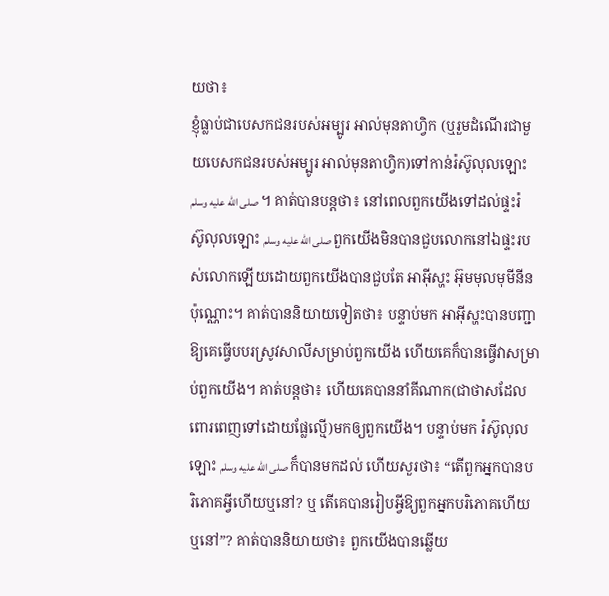យថា៖
ខ្ញុំធ្លាប់ជាបេសកជនរបស់អម្បូរ អាល់មុនតាហ្វិក (ឬរួមដំណើរជាមួយបេសកជនរបស់អម្បូរ អាល់មុនតាហ្វិក)ទៅកាន់រ៉ស៊ូលុលឡោះ صلى الله عليه وسلم ។ គាត់បានបន្តថា៖ នៅពេលពួកយើងទៅដល់ផ្ទះរ៉ស៊ូលុលឡោះ صلى الله عليه وسلم ពួកយើងមិនបានជួបលោកនៅឯផ្ទះរបស់លោកឡើយដោយពួកយើងបានជួបតែ អាអ៊ីស្ហះ អ៊ុមមុលមុមីនីន ប៉ុណ្ណោះ។ គាត់បាននិយាយទៀតថា៖ បន្ទាប់មក អាអ៊ីស្ហះបានបញ្ជាឱ្យគេធ្វើបបរស្រូវសាលីសម្រាប់ពួកយើង ហើយគេក៏បានធ្វើវាសម្រាប់ពួកយើង។ គាត់បន្តថា៖ ហើយគេបាននាំគីណាក(ជាថាសដែលពោរពេញទៅដោយផ្លែល្មើ)មកឲ្យពួកយើង។ បន្ទាប់មក រ៉ស៊ូលុលឡោះ صلى الله عليه وسلم ក៏បានមកដល់ ហើយសួរថា៖ “តើពួកអ្នកបានបរិភោគអ្វីហើយឬនៅ? ឬ តើគេបានរៀបអ្វីឱ្យពួកអ្នកបរិភោគហើយឬនៅ”? គាត់បាននិយាយថា៖ ពួកយើងបានឆ្លើយ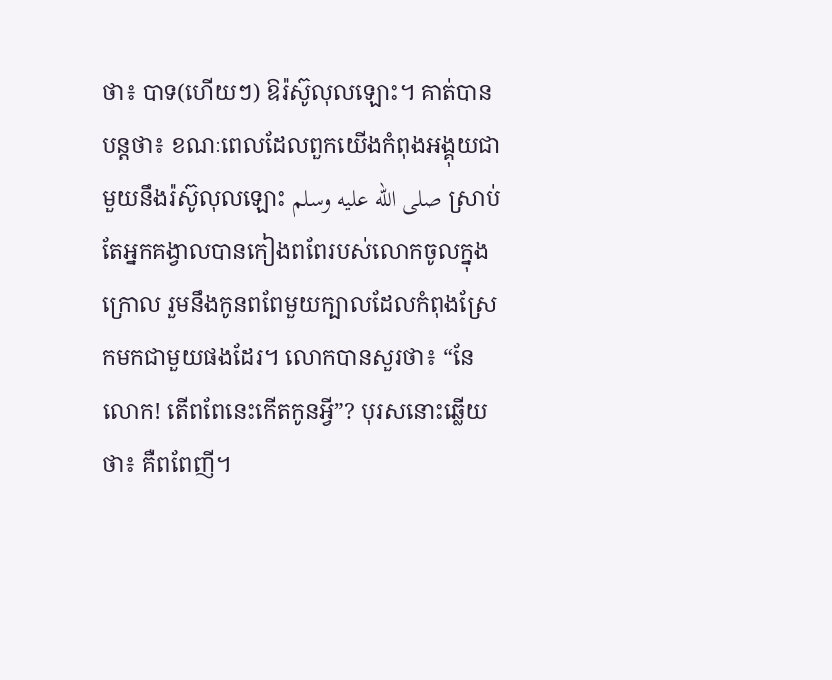ថា៖ បាទ(ហើយៗ) ឱរ៉ស៊ូលុលឡោះ។ គាត់បានបន្តថា៖ ខណៈពេលដែលពួកយើងកំពុងអង្គុយជាមួយនឹងរ៉ស៊ូលុលឡោះ صلى الله عليه وسلم ស្រាប់តែអ្នកគង្វាលបានកៀងពពែរបស់លោកចូលក្នុងក្រោល រួមនឹងកូនពពែមួយក្បាលដែលកំពុងស្រែកមកជាមួយផងដែរ។ លោកបានសួរថា៖ “នែលោក! តើពពែនេះកើតកូនអ្វី”? បុរសនោះឆ្លើយថា៖ គឺពពែញី។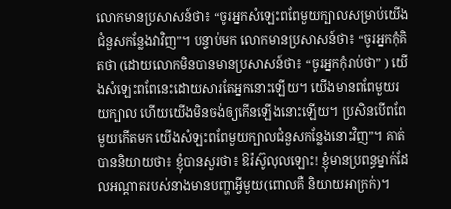លោកមានប្រសាសន៍ថា៖ “ចូរអ្នកសំឡេះពពែមួយក្បាលសម្រាប់យើងជំនួសកន្លែងវាវិញ”។ បន្ទាប់មក លោកមានប្រសាសន៍ថា៖ “ចូរអ្នកកុំគិតថា (ដោយលោកមិនបានមានប្រសាសន៍ថា៖ “ចូរអ្នកកុំរាប់ថា” ) យើងសំឡេះពពែនេះដោយសារតែអ្នកនោះឡើយ។ យើងមានពពែមួយរយក្បាល ហើយយើងមិនចង់ឲ្យកើនឡើងនោះឡើយ។ ប្រសិនបើពពែមួយកើតមក យើងសំឡះពពែមួយក្បាលជំនួសកន្លែងនោះវិញ”។ គាត់បាននិយាយថា៖ ខ្ញុំបានសួរថា៖ ឱរ៉ស៊ូលុលឡោះ! ខ្ញុំមានប្រពន្ធម្នាក់ដែលអណ្តាតរបស់នាងមានបញ្ហាអ្វីមួយ(ពោលគឺ និយាយអាក្រក់)។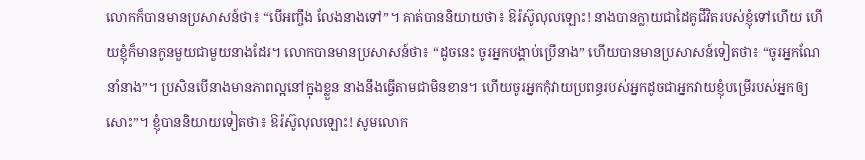លោកក៏បានមានប្រសាសន៍ថា៖ “បើអញ្ចឹង លែងនាងទៅ”។ គាត់បាននិយាយថា៖ ឱរ៉ស៊ូលុលឡោះ! នាងបានក្លាយជាដៃគូជីវិតរបស់ខ្ញុំទៅហើយ ហើយខ្ញុំក៏មានកូនមួយជាមួយនាងដែរ។ លោកបានមានប្រសាសន៍ថា៖ “ដូចនេះ ចូរអ្នកបង្គាប់ប្រើនាង” ហើយបានមានប្រសាសន៍ទៀតថា៖ “ចូរអ្នកណែនាំនាង”។ ប្រសិនបើនាងមានភាពល្អនៅក្នុងខ្លួន នាងនឹងធ្វើតាមជាមិនខាន។ ហើយចូរអ្នកកុំវាយប្រពន្ធរបស់អ្នកដូចជាអ្នកវាយខ្ញុំបម្រើរបស់អ្នកឲ្យសោះ”។ ខ្ញុំបាននិយាយទៀតថា៖ ឱរ៉ស៊ូលុលឡោះ! សូមលោក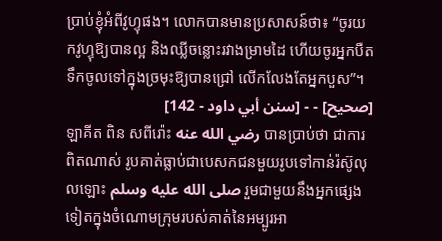ប្រាប់ខ្ញុំអំពីវូហ្ទុផង។ លោកបានមានប្រសាសន៍ថា៖ “ចូរយកវូហ្ទុឱ្យបានល្អ និងឈ្លីចន្លោះរវាងម្រាមដៃ ហើយចូរអ្នកបឺតទឹកចូលទៅក្នុងច្រមុះឱ្យបានជ្រៅ លើកលែងតែអ្នកបួស”។
[صحيح] - - [سنن أبي داود - 142]
ឡាគីត ពិន សពីរ៉ោះ رضي الله عنه បានប្រាប់ថា ជាការពិតណាស់ រូបគាត់ធ្លាប់ជាបេសកជនមួយរូបទៅកាន់រ៉ស៊ូលុលឡោះ صلى الله عليه وسلم រួមជាមួយនឹងអ្នកផ្សេងទៀតក្នុងចំណោមក្រុមរបស់គាត់នៃអម្បូរអា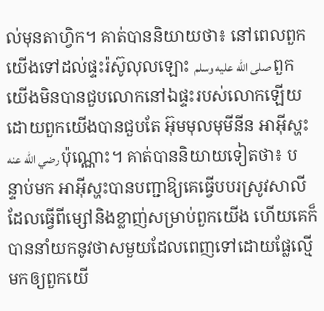ល់មុនតាហ្វិក។ គាត់បាននិយាយថា៖ នៅពេលពួកយើងទៅដល់ផ្ទះរ៉ស៊ូលុលឡោះ صلى الله عليه وسلم ពួកយើងមិនបានជួបលោកនៅឯផ្ទះរបស់លោកឡើយដោយពួកយើងបានជួបតែ អ៊ុមមុលមុមីនីន អាអ៊ីស្ហះ رضي الله عنه ប៉ុណ្ណោះ។ គាត់បាននិយាយទៀតថា៖ បន្ទាប់មក អាអ៊ីស្ហះបានបញ្ជាឱ្យគេធ្វើបបរស្រូវសាលីដែលធ្វើពីម្សៅនិងខ្លាញ់សម្រាប់ពួកយើង ហើយគេក៏បាននាំយកនូវថាសមួយដែលពេញទៅដោយផ្លែល្មើមកឲ្យពួកយើ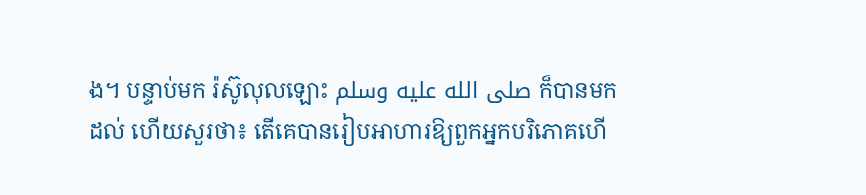ង។ បន្ទាប់មក រ៉ស៊ូលុលឡោះ صلى الله عليه وسلم ក៏បានមកដល់ ហើយសួរថា៖ តើគេបានរៀបអាហារឱ្យពួកអ្នកបរិភោគហើ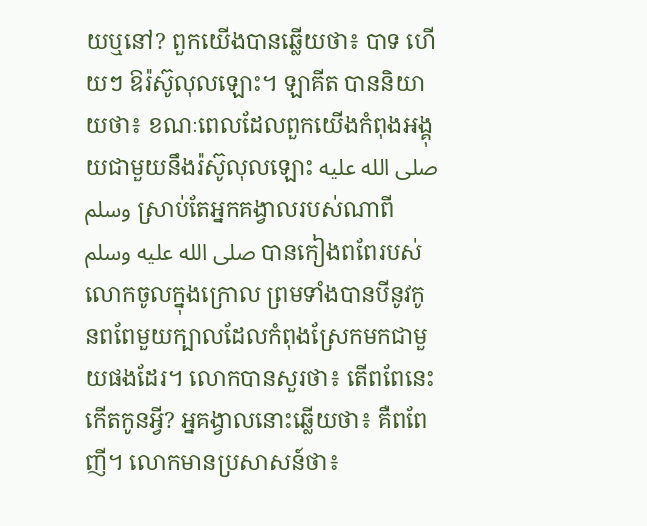យឬនៅ? ពួកយើងបានឆ្លើយថា៖ បាទ ហើយៗ ឱរ៉ស៊ូលុលឡោះ។ ឡាគីត បាននិយាយថា៖ ខណៈពេលដែលពួកយើងកំពុងអង្គុយជាមួយនឹងរ៉ស៊ូលុលឡោះ صلى الله عليه وسلم ស្រាប់តែអ្នកគង្វាលរបស់ណាពី صلى الله عليه وسلم បានកៀងពពែរបស់លោកចូលក្នុងក្រោល ព្រមទាំងបានបីនូវកូនពពែមួយក្បាលដែលកំពុងស្រែកមកជាមួយផងដែរ។ លោកបានសួរថា៖ តើពពែនេះកើតកូនអ្វី? អ្នគង្វាលនោះឆ្លើយថា៖ គឺពពែញី។ លោកមានប្រសាសន៍ថា៖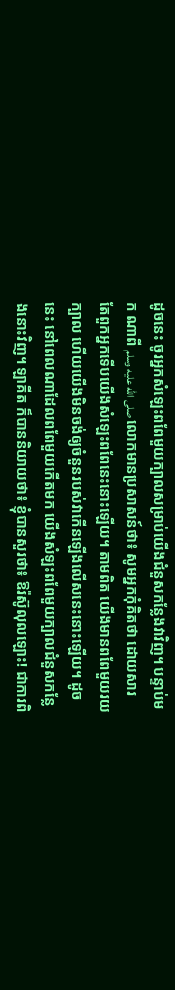ដូចនេះ ចូរអ្នកសំឡេះពពែមួយក្បាលសម្រាប់យើងជំនួសកន្លែងវាវិញ។ បន្ទាប់មក ណាពី صلى الله عليه وسلم លោកមានប្រសាសន៍ថា៖ សូមអ្នកកុំគិតថា ដោយសារតែពួកអ្នកទើបយើងសំឡេះពពែនេះនោះឡើយ។ តាមពិត យើងមានពពែមួយរយក្បាល ហើយយើងមិនចង់ឲ្យចំនួនរបស់វាកើនឡើងលើសនេះនោះឡើយ។ ដូចនេះ នៅពេលណាដែលពពែមួយកើតមក យើងសំឡះពពែមួយក្បាលជំនួសកន្លែងនោះវិញ។ ឡាគីត ក៏បាននិយាយថា៖ ខ្ញុំបានសួរថា៖ ឱរ៉ស៊ូលុលឡោះ! ជាការពិ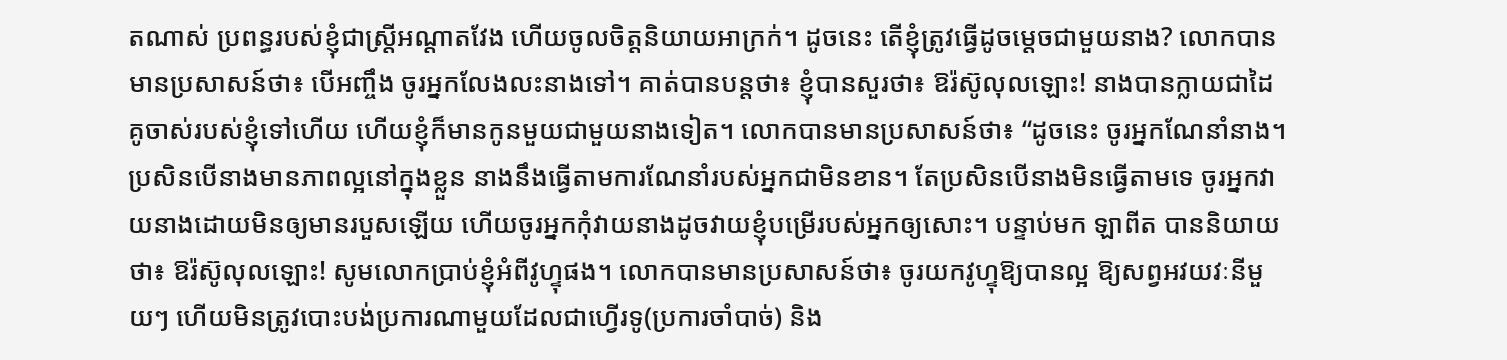តណាស់ ប្រពន្ធរបស់ខ្ញុំជាស្ត្រីអណ្តាតវែង ហើយចូលចិត្តនិយាយអាក្រក់។ ដូចនេះ តើខ្ញុំត្រូវធ្វើដូចម្តេចជាមួយនាង? លោកបានមានប្រសាសន៍ថា៖ បើអញ្ចឹង ចូរអ្នកលែងលះនាងទៅ។ គាត់បានបន្តថា៖ ខ្ញុំបានសួរថា៖ ឱរ៉ស៊ូលុលឡោះ! នាងបានក្លាយជាដៃគូចាស់របស់ខ្ញុំទៅហើយ ហើយខ្ញុំក៏មានកូនមួយជាមួយនាងទៀត។ លោកបានមានប្រសាសន៍ថា៖ “ដូចនេះ ចូរអ្នកណែនាំនាង។ ប្រសិនបើនាងមានភាពល្អនៅក្នុងខ្លួន នាងនឹងធ្វើតាមការណែនាំរបស់អ្នកជាមិនខាន។ តែប្រសិនបើនាងមិនធ្វើតាមទេ ចូរអ្នកវាយនាងដោយមិនឲ្យមានរបួសឡើយ ហើយចូរអ្នកកុំវាយនាងដូចវាយខ្ញុំបម្រើរបស់អ្នកឲ្យសោះ។ បន្ទាប់មក ឡាពីត បាននិយាយថា៖ ឱរ៉ស៊ូលុលឡោះ! សូមលោកប្រាប់ខ្ញុំអំពីវូហ្ទុផង។ លោកបានមានប្រសាសន៍ថា៖ ចូរយកវូហ្ទុឱ្យបានល្អ ឱ្យសព្វអវយវៈនីមួយៗ ហើយមិនត្រូវបោះបង់ប្រការណាមួយដែលជាហ្វើរទូ(ប្រការចាំបាច់) និង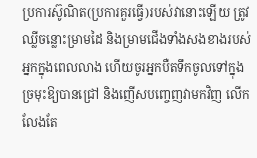ប្រការស៊ូណិត(ប្រការគួរធ្វើ)របស់វានោះឡើយ ត្រូវឈ្លីចន្លោះម្រាមដៃ និងម្រាមជើងទាំងសងខាងរបស់អ្នកក្នុងពេលលាង ហើយចូរអ្នកបឺតទឹកចូលទៅក្នុងច្រមុះឱ្យបានជ្រៅ និងញើសបញ្ចេញវាមកវិញ លើកលែងតែ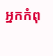អ្នកកំពុ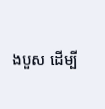ងបួស ដើម្បី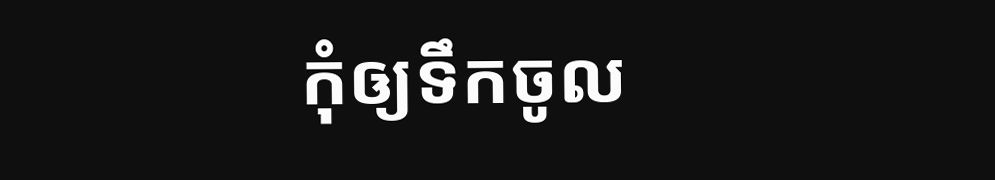កុំឲ្យទឹកចូល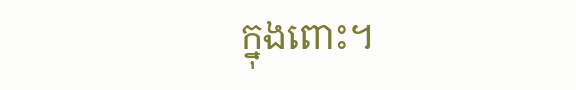ក្នុងពោះ។